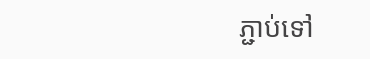ភ្ជាប់ទៅ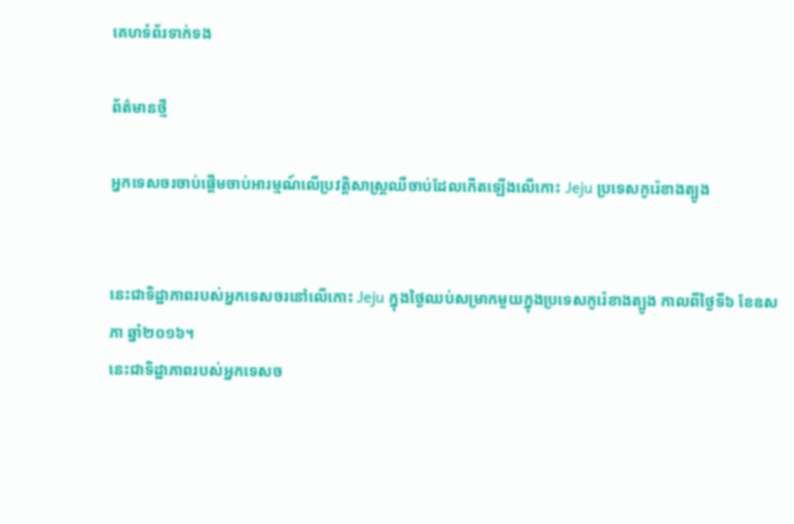គេហទំព័រទាក់ទង

ព័ត៌មានថ្មី

អ្នកទេសចរចាប់ផ្ដើមចាប់អារម្មណ៍លើប្រវត្តិសាស្ត្រឈឺចាប់ដែលកើតឡើងលើកោះ Jeju ប្រទេសកូរ៉េខាងត្បូង


នេះជាទិដ្ឋាភាពរបស់អ្នកទេសចរនៅលើកោះ Jeju ក្នុងថ្ងៃឈប់សម្រាកមួយក្នុងប្រទេសកូរ៉េខាងត្បូង កាលពីថ្ងៃទី៦ ខែឧសភា ឆ្នាំ២០១៦។
នេះជាទិដ្ឋាភាពរបស់អ្នកទេសច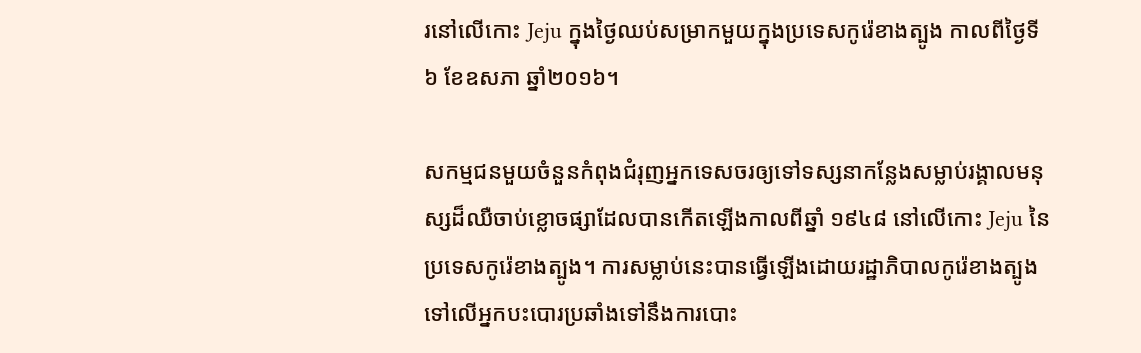រនៅលើកោះ Jeju ក្នុងថ្ងៃឈប់សម្រាកមួយក្នុងប្រទេសកូរ៉េខាងត្បូង កាលពីថ្ងៃទី៦ ខែឧសភា ឆ្នាំ២០១៦។

សកម្មជនមួយចំនួនកំពុងជំរុញអ្នកទេសចរឲ្យទៅទស្សនាកន្លែងសម្លាប់រង្គាលមនុស្សដ៏ឈឺចាប់ខ្លោចផ្សាដែលបានកើតឡើងកាលពីឆ្នាំ ១៩៤៨ នៅលើកោះ Jeju នៃប្រទេសកូរ៉េខាងត្បូង។ ការសម្លាប់នេះបានធ្វើឡើងដោយរដ្ឋាភិបាលកូរ៉េខាងត្បូងទៅលើអ្នកបះបោរប្រឆាំងទៅនឹងការបោះ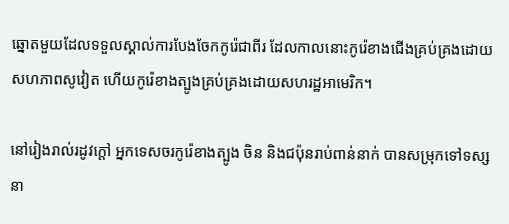ឆ្នោតមួយដែលទទួលស្គាល់ការបែងចែកកូរ៉េជាពីរ ដែលកាលនោះកូរ៉េខាងជើងគ្រប់គ្រងដោយសហភាពសូវៀត ហើយកូរ៉េខាងត្បូងគ្រប់គ្រងដោយសហរដ្ឋអាមេរិក។

នៅរៀងរាល់រដូវក្ដៅ អ្នកទេសចរកូរ៉េខាងត្បូង ចិន និងជប៉ុនរាប់ពាន់នាក់ បានសម្រុកទៅទស្សនា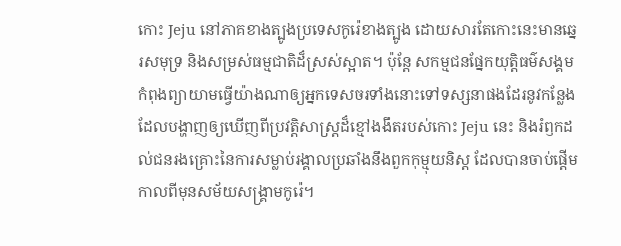កោះ Jeju នៅភាគខាងត្បូងប្រទេសកូរ៉េខាងត្បូង ដោយសារតែកោះនេះមានឆ្នេរសមុទ្រ និងសម្រស់ធម្មជាតិដ៏ស្រស់ស្អាត។ ប៉ុន្តែ សកម្មជនផ្នែកយុត្តិធម៌សង្គមកំពុងព្យាយាមធ្វើយ៉ាងណាឲ្យអ្នកទេសចរទាំងនោះទៅទស្សនាផងដែរនូវកន្លែងដែលបង្ហាញឲ្យឃើញពីប្រវត្តិសាស្ត្រដ៏ខ្មៅងងឹតរបស់កោះ Jeju នេះ និងរំឭកដល់ជនរងគ្រោះនៃការសម្លាប់រង្គាលប្រឆាំងនឹងពួកកុម្មុយនិស្ត ដែលបានចាប់ផ្ដើមកាលពីមុនសម័យសង្គ្រាមកូរ៉េ។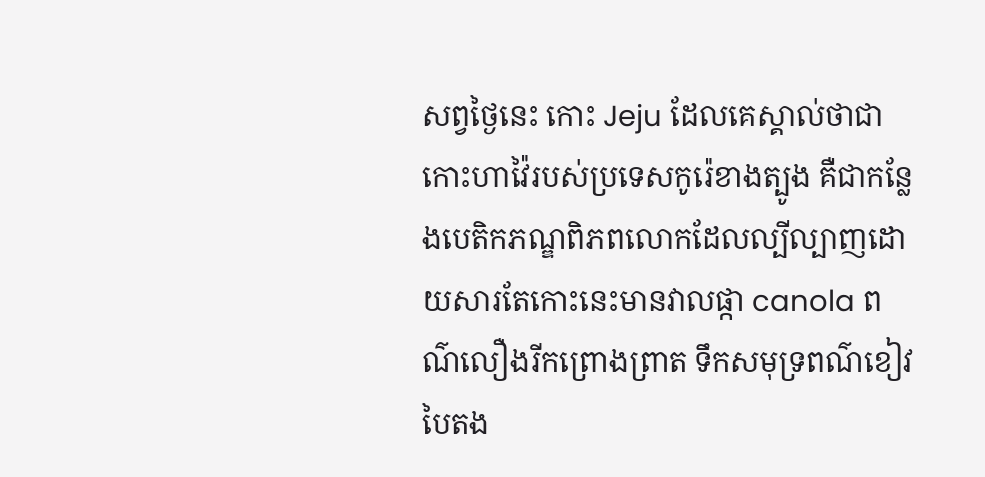សព្វថ្ងៃនេះ កោះ Jeju ដែលគេស្គាល់ថាជាកោះហាវ៉ៃរបស់ប្រទេសកូរ៉េខាងត្បូង គឺជាកន្លែងបេតិកភណ្ឌពិភពលោកដែលល្បីល្បាញដោយសារតែកោះនេះមានវាលផ្កា canola ពណ៌លឿងរីកព្រោងព្រាត ទឹកសមុទ្រពណ៌ខៀវបៃតង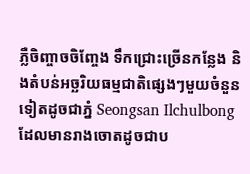ភ្លឺចិញ្ចាចចិញ្ចែង ទឹកជ្រោះច្រើនកន្លែង និងតំបន់អច្ឆរិយធម្មជាតិផ្សេងៗមួយចំនួនទៀតដូចជាភ្នំ Seongsan Ilchulbong ដែលមានរាងចោតដូចជាប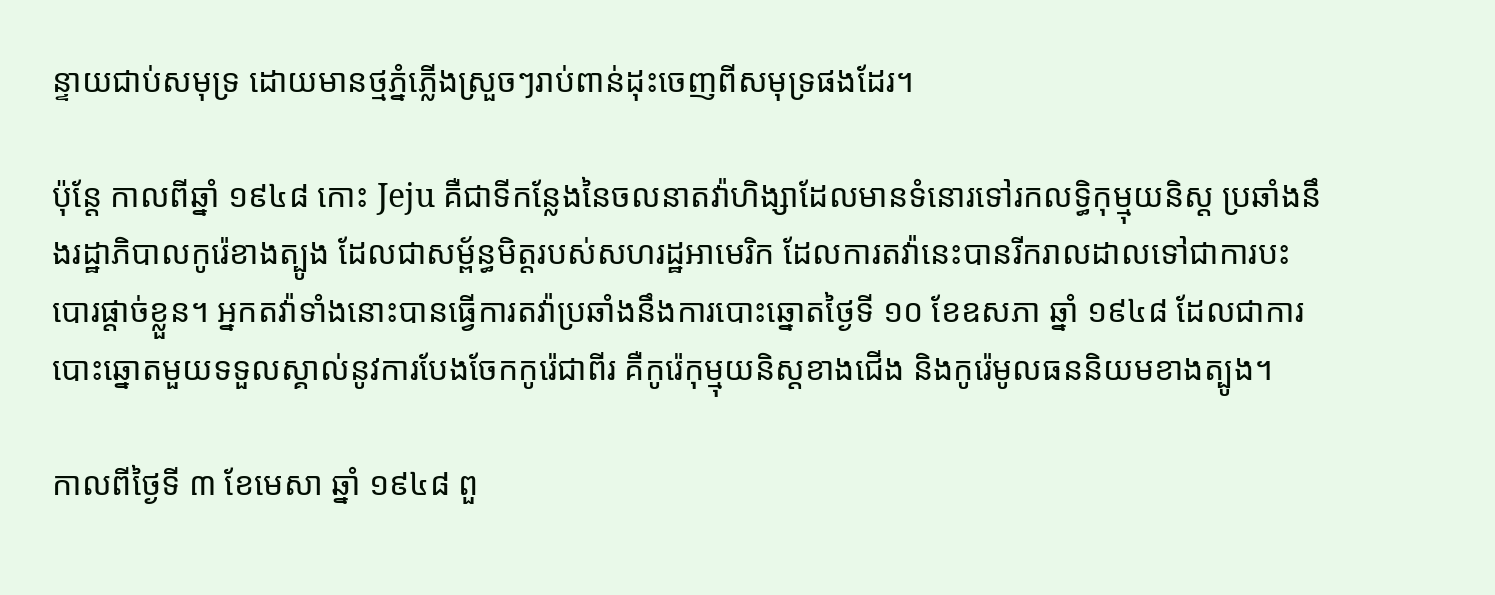ន្ទាយជាប់សមុទ្រ ដោយមានថ្មភ្នំភ្លើងស្រួចៗរាប់ពាន់ដុះចេញពីសមុទ្រផងដែរ។

ប៉ុន្តែ កាលពីឆ្នាំ ១៩៤៨ កោះ Jeju គឺជាទីកន្លែងនៃចលនាតវ៉ាហិង្សាដែលមានទំនោរទៅរកលទ្ធិកុម្មុយនិស្ត ប្រឆាំងនឹងរដ្ឋាភិបាលកូរ៉េខាងត្បូង ដែលជាសម្ព័ន្ធមិត្តរបស់សហរដ្ឋអាមេរិក ដែលការតវ៉ានេះបានរីករាលដាលទៅជាការបះបោរផ្ដាច់ខ្លួន។ អ្នកតវ៉ាទាំងនោះបានធ្វើការតវ៉ាប្រឆាំងនឹងការបោះឆ្នោតថ្ងៃទី ១០ ខែឧសភា ឆ្នាំ ១៩៤៨ ដែលជាការបោះឆ្នោតមួយទទួលស្គាល់នូវការបែងចែកកូរ៉េជាពីរ គឺកូរ៉េកុម្មុយនិស្តខាងជើង និងកូរ៉េមូលធននិយមខាងត្បូង។

កាលពីថ្ងៃទី ៣ ខែមេសា ឆ្នាំ ១៩៤៨ ពួ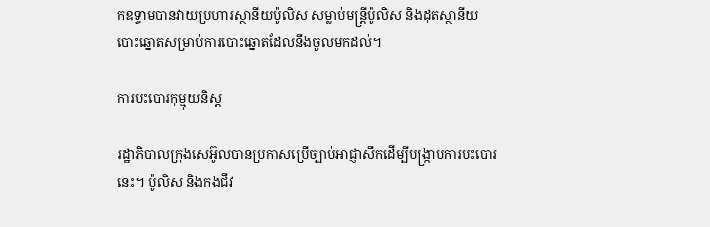កឧទ្ទាមបានវាយប្រហារស្ថានីយប៉ូលិស សម្លាប់មន្ត្រីប៉ូលិស និងដុតស្ថានីយបោះឆ្នោតសម្រាប់ការបោះឆ្នោតដែលនឹងចូលមកដល់។

ការបះបោរកុម្មុយនិស្ត

រដ្ឋាភិបាលក្រុងសេអ៊ូលបានប្រកាសប្រើច្បាប់អាជ្ញាសឹកដើម្បីបង្ក្រាបការបះបោរនេះ។ ប៉ូលិស និងកងជីវ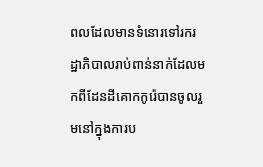ពលដែលមានទំនោរទៅរករដ្ឋាភិបាលរាប់ពាន់នាក់ដែលមកពីដែនដីគោកកូរ៉េបានចូលរួមនៅក្នុងការប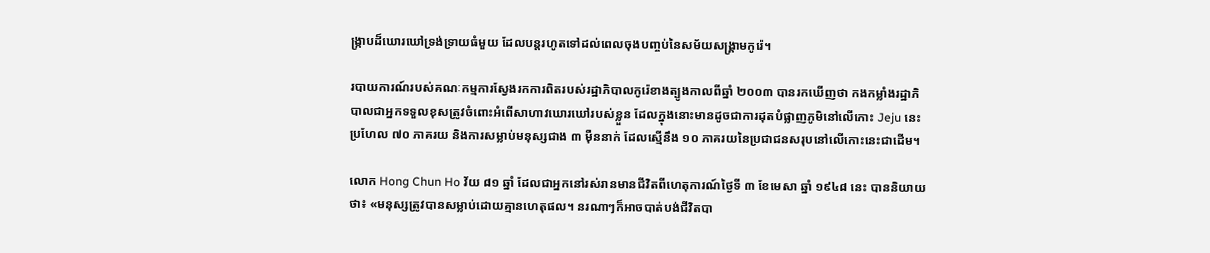ង្ក្រាបដ៏ឃោរឃៅទ្រង់ទ្រាយធំមួយ ដែលបន្តរហូតទៅដល់ពេលចុងបញ្ចប់នៃសម័យសង្គ្រាមកូរ៉េ។

របាយការណ៍របស់គណៈកម្មការស្វែងរកការពិតរបស់រដ្ឋាភិបាលកូរ៉េខាងត្បូងកាលពីឆ្នាំ ២០០៣ បានរកឃើញថា កងកម្លាំងរដ្ឋាភិបាលជាអ្នកទទួលខុសត្រូវចំពោះអំពើសាហាវឃោរឃៅរបស់ខ្លួន ដែលក្នុងនោះមានដូចជាការដុតបំផ្លាញភូមិនៅលើកោះ Jeju នេះ ប្រហែល ៧០ ភាគរយ និងការសម្លាប់មនុស្សជាង ៣ ម៉ឺននាក់ ដែលស្មើនឹង ១០ ភាគរយនៃប្រជាជនសរុបនៅលើកោះនេះជាដើម។

លោក Hong Chun Ho វ័យ ៨១ ឆ្នាំ ដែលជាអ្នកនៅរស់រានមានជីវិតពីហេតុការណ៍ថ្ងៃទី ៣ ខែមេសា ឆ្នាំ ១៩៤៨ នេះ បាននិយាយថា៖ «មនុស្សត្រូវបានសម្លាប់ដោយគ្មានហេតុផល។ នរណាៗក៏អាចបាត់បង់ជីវិតបា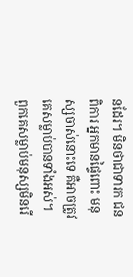នដែរ។ មិនថាជាទារក ជនពិការ អ្នកមានផ្ទៃពោះ មនុស្សចាស់នោះទេ គឺអាចត្រូវគេសម្លាប់បានទាំងអស់។ ពួកគេសម្លាប់មនុស្សមិនរើ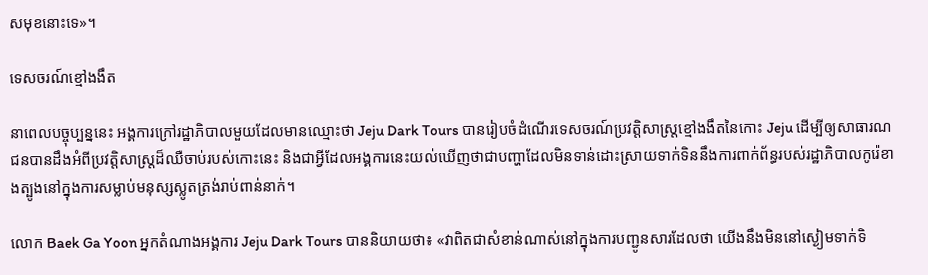សមុខនោះទេ»។

ទេសចរណ៍ខ្មៅងងឹត

នាពេលបច្ចុប្បន្ននេះ អង្គការក្រៅរដ្ឋាភិបាលមួយដែលមានឈ្មោះថា Jeju Dark Tours បានរៀបចំដំណើរទេសចរណ៍ប្រវត្តិសាស្ត្រខ្មៅងងឹតនៃកោះ Jeju ដើម្បីឲ្យសាធារណជនបានដឹងអំពីប្រវត្តិសាស្ត្រដ៏ឈឺចាប់របស់កោះនេះ និងជាអ្វីដែលអង្គការនេះយល់ឃើញថាជាបញ្ហាដែលមិនទាន់ដោះស្រាយទាក់ទិននឹងការពាក់ព័ន្ធរបស់រដ្ឋាភិបាលកូរ៉េខាងត្បូងនៅក្នុងការសម្លាប់មនុស្សស្លូតត្រង់រាប់ពាន់នាក់។

លោក Baek Ga Yoon អ្នកតំណាងអង្គការ Jeju Dark Tours បាននិយាយថា៖ «វាពិតជាសំខាន់ណាស់នៅក្នុងការបញ្ជូនសារដែលថា យើងនឹងមិននៅស្ងៀមទាក់ទិ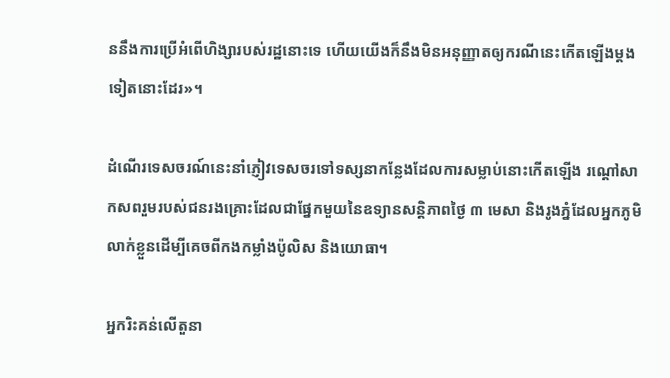ននឹងការប្រើអំពើហិង្សារបស់រដ្ឋនោះទេ ហើយយើងក៏នឹងមិនអនុញ្ញាតឲ្យករណីនេះកើតឡើងម្ដងទៀតនោះដែរ»។

ដំណើរទេសចរណ៍នេះនាំភ្ញៀវទេសចរទៅទស្សនាកន្លែងដែលការសម្លាប់នោះកើតឡើង រណ្ដៅសាកសពរួមរបស់ជនរងគ្រោះដែលជាផ្នែកមួយនៃឧទ្យានសន្តិភាពថ្ងៃ ៣ មេសា និងរូងភ្នំដែលអ្នកភូមិលាក់ខ្លួនដើម្បីគេចពីកងកម្លាំងប៉ូលិស និងយោធា។

អ្នករិះគន់លើតួនា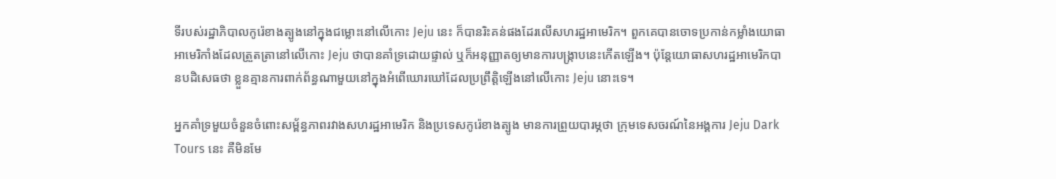ទីរបស់រដ្ឋាភិបាលកូរ៉េខាងត្បូងនៅក្នុងជម្លោះនៅលើកោះ Jeju នេះ ក៏បានរិះគន់ផងដែរលើសហរដ្ឋអាមេរិក។ ពួកគេបានចោទប្រកាន់កម្លាំងយោធាអាមេរិកាំងដែលត្រួតត្រានៅលើកោះ Jeju ថាបានគាំទ្រដោយផ្ទាល់ ឬក៏អនុញ្ញាតឲ្យមានការបង្ក្រាបនេះកើតឡើង។ ប៉ុន្តែយោធាសហរដ្ឋអាមេរិកបានបដិសេធថា ខ្លួនគ្មានការពាក់ព័ន្ធណាមួយនៅក្នុងអំពើឃោរឃៅដែលប្រព្រឹត្តិឡើងនៅលើកោះ Jeju នោះទេ។

អ្នកគាំទ្រមួយចំនួនចំពោះសម្ព័ន្ធភាពរវាងសហរដ្ឋអាមេរិក និងប្រទេសកូរ៉េខាងត្បូង មានការព្រួយបារម្ភថា ក្រុមទេសចរណ៍នៃអង្គការ Jeju Dark Tours នេះ គឺមិនមែ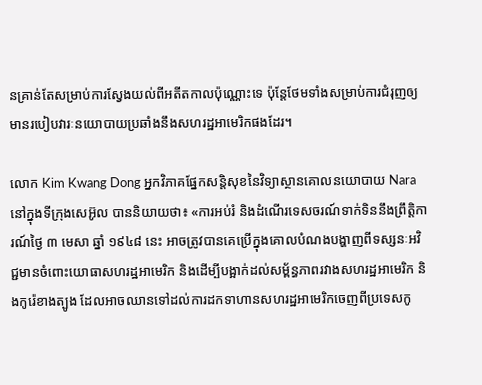នគ្រាន់តែសម្រាប់ការស្វែងយល់ពីអតីតកាលប៉ុណ្ណោះទេ ប៉ុន្តែថែមទាំងសម្រាប់ការជំរុញឲ្យមានរបៀបវារៈនយោបាយប្រឆាំងនឹងសហរដ្ឋអាមេរិកផងដែរ។

លោក Kim Kwang Dong អ្នកវិភាគផ្នែកសន្តិសុខនៃវិទ្យាស្ថានគោលនយោបាយ Nara នៅក្នុងទីក្រុងសេអ៊ូល បាននិយាយថា៖ «ការអប់រំ និងដំណើរទេសចរណ៍ទាក់ទិននឹងព្រឹត្តិការណ៍ថ្ងៃ ៣ មេសា ឆ្នាំ ១៩៤៨ នេះ អាចត្រូវបានគេប្រើក្នុងគោលបំណងបង្ហាញពីទស្សនៈអវិជ្ជមានចំពោះយោធាសហរដ្ឋអាមេរិក និងដើម្បីបង្អាក់ដល់សម្ព័ន្ធភាពរវាងសហរដ្ឋអាមេរិក និងកូរ៉េខាងត្បូង ដែលអាចឈានទៅដល់ការដកទាហានសហរដ្ឋអាមេរិកចេញពីប្រទេសកូ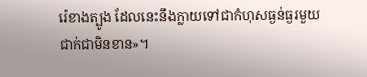រ៉េខាងត្បូង ដែលនេះនឹងក្លាយទៅជាកំហុសធ្ងន់ធ្ងរមួយជាក់ជាមិនខាន»។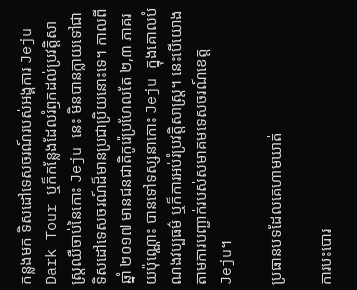កន្លងមក ទិសដៅទេសចរណ៍របស់អង្គការ Jeju Dark Tour ឬក៏កន្លែងដែលរំឭកដល់ប្រវត្តិសាស្ត្រឈឺចាប់នៃកោះ Jeju នេះ មិនបានក្លាយទៅជាទិសដៅទេសចរណ៍ដ៏មានប្រជាប្រិយនោះទេ។ កាលពីឆ្នាំ ២០១៧ មានជនជាតិកូរ៉េប្រហែលតែ ២,៣ ភាគរយប៉ុណ្ណោះ បានទៅទស្សនាកោះ Jeju ក្នុងគោលបំណងវប្បធម៌ ឬក៏ការអប់រំប្រវត្តិសាស្ត្រ។ នេះបើយោងតាមការបញ្ជាក់របស់សមាគមទេសចរណ៍ខេត្ត Jeju។

ប្រធានបទដែលគេហាមឃាត់

ការបះបោរ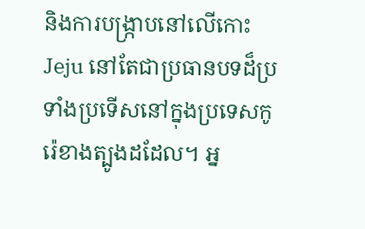និងការបង្ក្រាបនៅលើកោះ Jeju នៅតែជាប្រធានបទដ៏ប្រទាំងប្រទើសនៅក្នុងប្រទេសកូរ៉េខាងត្បូងដដែល។ អ្ន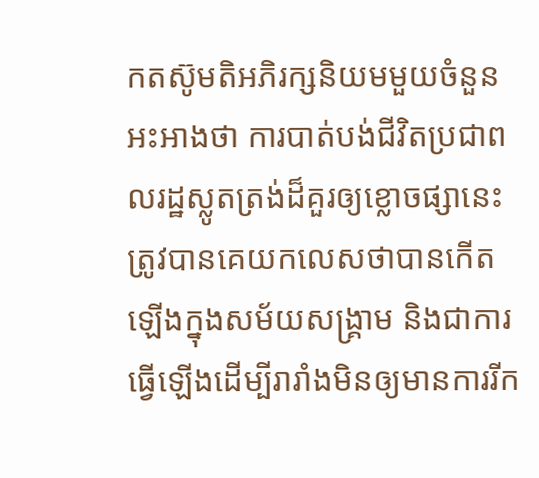កតស៊ូមតិអភិរក្សនិយមមួយចំនួនអះអាងថា ការបាត់បង់ជីវិតប្រជាពលរដ្ឋស្លូតត្រង់ដ៏គួរឲ្យខ្លោចផ្សានេះ ត្រូវបានគេយកលេសថាបានកើតឡើងក្នុងសម័យសង្គ្រាម និងជាការធ្វើឡើងដើម្បីរារាំងមិនឲ្យមានការរីក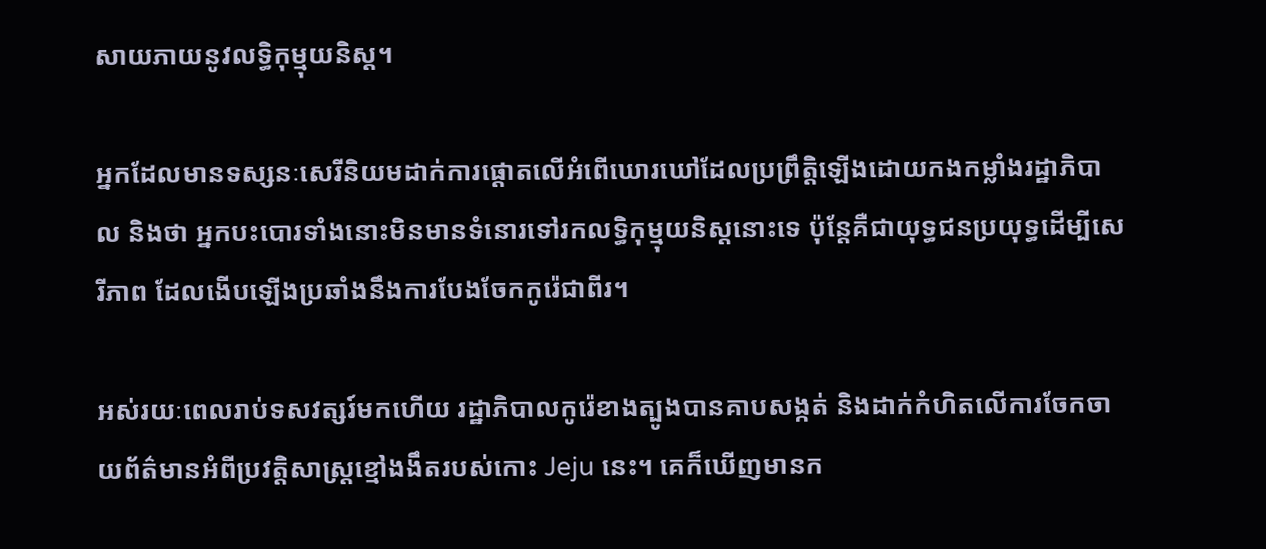សាយភាយនូវលទ្ធិកុម្មុយនិស្ត។

អ្នកដែលមានទស្សនៈសេរីនិយមដាក់ការផ្ដោតលើអំពើឃោរឃៅដែលប្រព្រឹត្តិឡើងដោយកងកម្លាំងរដ្ឋាភិបាល និងថា អ្នកបះបោរទាំងនោះមិនមានទំនោរទៅរកលទ្ធិកុម្មុយនិស្តនោះទេ ប៉ុន្តែគឺជាយុទ្ធជនប្រយុទ្ធដើម្បីសេរីភាព ដែលងើបឡើងប្រឆាំងនឹងការបែងចែកកូរ៉េជាពីរ។

អស់រយៈពេលរាប់ទសវត្សរ៍មកហើយ រដ្ឋាភិបាលកូរ៉េខាងត្បូងបានគាបសង្កត់ និងដាក់កំហិតលើការចែកចាយព័ត៌មានអំពីប្រវត្តិសាស្ត្រខ្មៅងងឹតរបស់កោះ Jeju នេះ។ គេក៏ឃើញមានក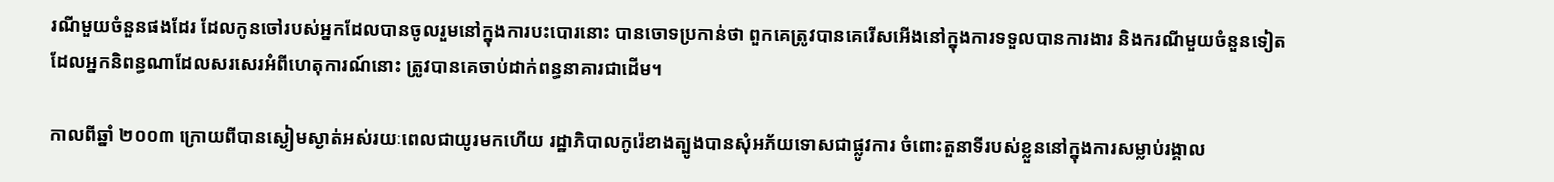រណីមួយចំនួនផងដែរ ដែលកូនចៅរបស់អ្នកដែលបានចូលរួមនៅក្នុងការបះបោរនោះ បានចោទប្រកាន់ថា ពួកគេត្រូវបានគេរើសអើងនៅក្នុងការទទួលបានការងារ និងករណីមួយចំនួនទៀតដែលអ្នកនិពន្ធណាដែលសរសេរអំពីហេតុការណ៍នោះ ត្រូវបានគេចាប់ដាក់ពន្ធនាគារជាដើម។

កាលពីឆ្នាំ ២០០៣ ក្រោយពីបានស្ងៀមស្ងាត់អស់រយៈពេលជាយូរមកហើយ រដ្ឋាភិបាលកូរ៉េខាងត្បូងបានសុំអភ័យទោសជាផ្លូវការ ចំពោះតួនាទីរបស់ខ្លួននៅក្នុងការសម្លាប់រង្គាល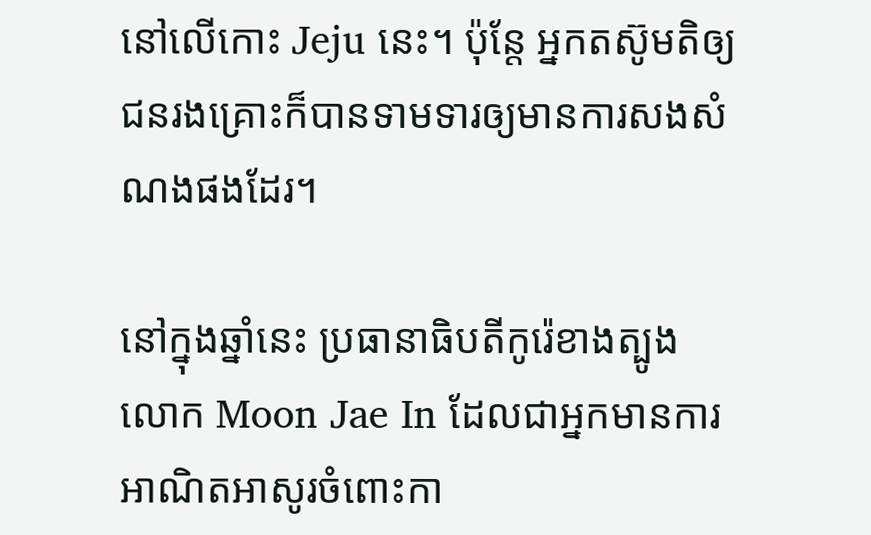នៅលើកោះ Jeju នេះ។ ប៉ុន្តែ អ្នកតស៊ូមតិឲ្យជនរងគ្រោះក៏បានទាមទារឲ្យមានការសងសំណងផងដែរ។

នៅក្នុងឆ្នាំនេះ ប្រធានាធិបតីកូរ៉េខាងត្បូងលោក Moon Jae In ដែលជាអ្នកមានការអាណិតអាសូរចំពោះកា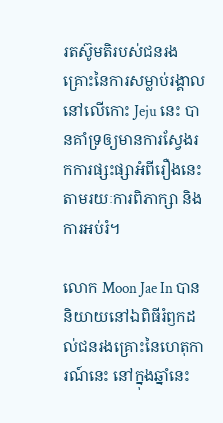រតស៊ូមតិរបស់ជនរងគ្រោះនៃការសម្លាប់រង្គាលនៅលើកោះ Jeju នេះ បានគាំទ្រឲ្យមានការស្វែងរកការផ្សះផ្សាអំពីរឿងនេះតាមរយៈការពិភាក្សា និងការអប់រំ។

លោក Moon Jae In បាននិយាយនៅឯពិធីរំឭកដល់ជនរងគ្រោះនៃហេតុការណ៍នេះ នៅក្នុងឆ្នាំនេះ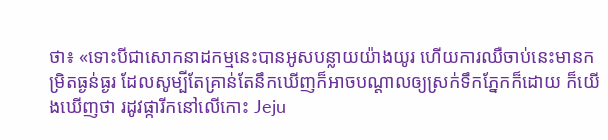ថា៖ «ទោះបីជាសោកនាដកម្មនេះបានអូសបន្លាយយ៉ាងយូរ ហើយការឈឺចាប់នេះមានកម្រិតធ្ងន់ធ្ងរ ដែលសូម្បីតែគ្រាន់តែនឹកឃើញក៏អាចបណ្ដាលឲ្យស្រក់ទឹកភ្នែកក៏ដោយ ក៏យើងឃើញថា រដូវផ្ការីកនៅលើកោះ Jeju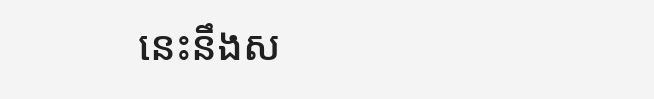នេះនឹងស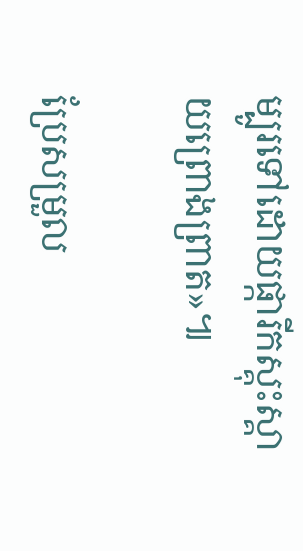ម្បូរទៅដោយផ្ការីកស្គុះស្គាយព្រោងព្រាត»៕

ប្រែសម្រួល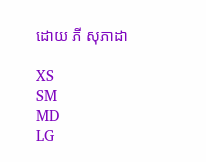ដោយ ភី សុភាដា

XS
SM
MD
LG